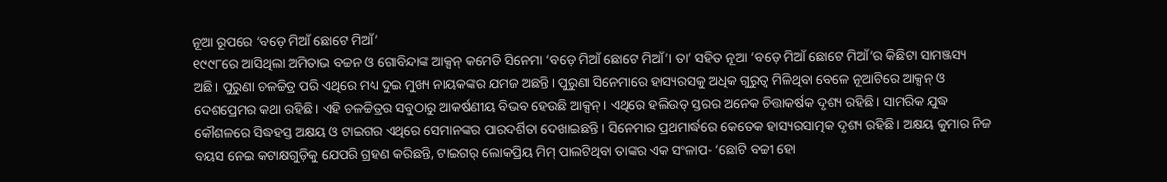ନୂଆ ରୂପରେ ‘ବଡ଼େ ମିଆଁ ଛୋଟେ ମିଆଁ’
୧୯୯୮ରେ ଆସିଥିଲା ଅମିତାଭ ବଚ୍ଚନ ଓ ଗୋବିନ୍ଦାଙ୍କ ଆକ୍ସନ୍ କମେଡି ସିନେମା ‘ବଡ଼େ ମିଆଁ ଛୋଟେ ମିଆଁ’। ତା’ ସହିତ ନୂଆ ‘ବଡ଼େ ମିଆଁ ଛୋଟେ ମିଆଁ’ର କିଛିଟା ସାମଞ୍ଜସ୍ୟ ଅଛି। ପୁରୁଣା ଚଳଚ୍ଚିତ୍ର ପରି ଏଥିରେ ମଧ୍ୟ ଦୁଇ ମୁଖ୍ୟ ନାୟକଙ୍କର ଯମଜ ଅଛନ୍ତି। ପୁରୁଣା ସିନେମାରେ ହାସ୍ୟରସକୁ ଅଧିକ ଗୁରୁତ୍ବ ମିଳିଥିବା ବେଳେ ନୂଆଟିରେ ଆକ୍ସନ୍ ଓ ଦେଶପ୍ରେମର କଥା ରହିଛି। ଏହି ଚଳଚ୍ଚିତ୍ରର ସବୁଠାରୁ ଆକର୍ଷଣୀୟ ବିଭବ ହେଉଛି ଆକ୍ସନ୍। ଏଥିରେ ହଲିଉଡ୍ ସ୍ତରର ଅନେକ ଚିତ୍ତାକର୍ଷକ ଦୃଶ୍ୟ ରହିଛି। ସାମରିକ ଯୁଦ୍ଧ କୌଶଳରେ ସିଦ୍ଧହସ୍ତ ଅକ୍ଷୟ ଓ ଟାଇଗର ଏଥିରେ ସେମାନଙ୍କର ପାରଦର୍ଶିତା ଦେଖାଇଛନ୍ତି। ସିନେମାର ପ୍ରଥମାର୍ଦ୍ଧରେ କେତେକ ହାସ୍ୟରସାତ୍ମକ ଦୃଶ୍ୟ ରହିଛି। ଅକ୍ଷୟ କୁମାର ନିଜ ବୟସ ନେଇ କଟାକ୍ଷଗୁଡ଼ିକୁ ଯେପରି ଗ୍ରହଣ କରିଛନ୍ତି, ଟାଇଗର୍ ଲୋକପ୍ରିୟ ମିମ୍ ପାଲଟିଥିବା ତାଙ୍କର ଏକ ସଂଳାପ- ‘ଛୋଟି ବଚ୍ଚୀ ହୋ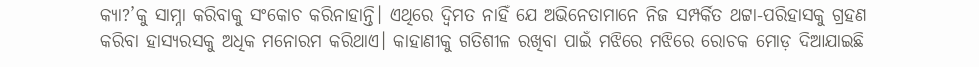କ୍ୟା?’କୁ ସାମ୍ନା କରିବାକୁ ସଂକୋଚ କରିନାହାନ୍ତି। ଏଥିରେ ଦ୍ବିମତ ନାହିଁ ଯେ ଅଭିନେତାମାନେ ନିଜ ସମ୍ପର୍କିତ ଥଟ୍ଟା-ପରିହାସକୁ ଗ୍ରହଣ କରିବା ହାସ୍ୟରସକୁ ଅଧିକ ମନୋରମ କରିଥାଏ। କାହାଣୀକୁ ଗତିଶୀଳ ରଖିବା ପାଇଁ ମଝିରେ ମଝିରେ ରୋଚକ ମୋଡ଼ ଦିଆଯାଇଛି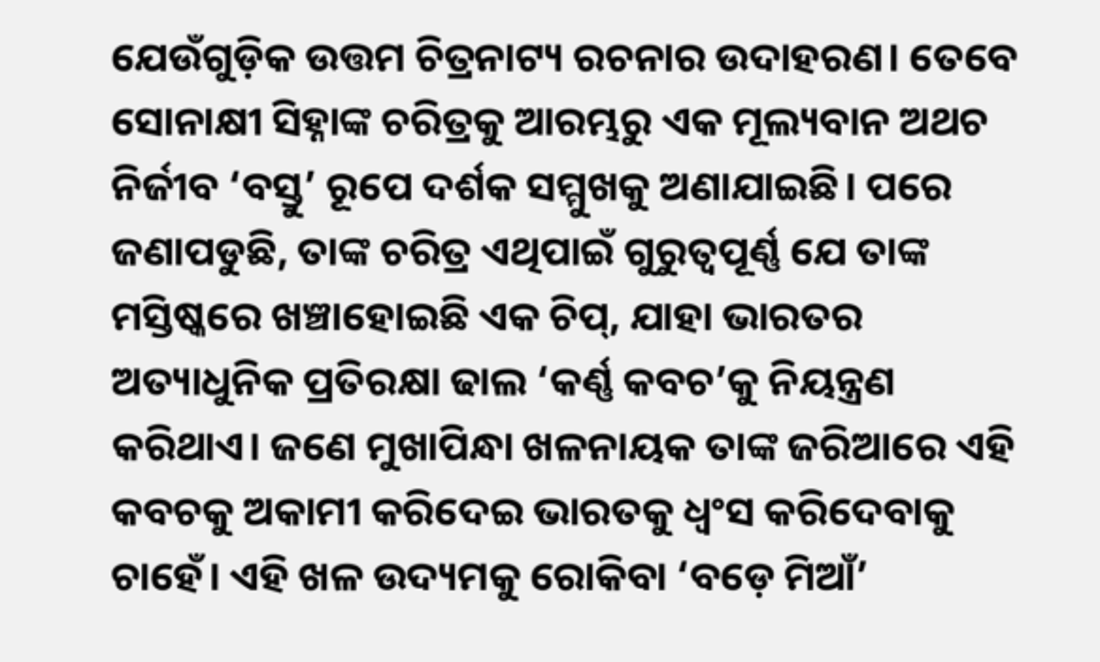ଯେଉଁଗୁଡ଼ିକ ଉତ୍ତମ ଚିତ୍ରନାଟ୍ୟ ରଚନାର ଉଦାହରଣ। ତେବେ ସୋନାକ୍ଷୀ ସିହ୍ନାଙ୍କ ଚରିତ୍ରକୁ ଆରମ୍ଭରୁ ଏକ ମୂଲ୍ୟବାନ ଅଥଚ ନିର୍ଜୀବ ‘ବସ୍ତୁ’ ରୂପେ ଦର୍ଶକ ସମ୍ମୁଖକୁ ଅଣାଯାଇଛି। ପରେ ଜଣାପଡୁଛି, ତାଙ୍କ ଚରିତ୍ର ଏଥିପାଇଁ ଗୁରୁତ୍ବପୂର୍ଣ୍ଣ ଯେ ତାଙ୍କ ମସ୍ତିଷ୍କରେ ଖଞ୍ଚାହୋଇଛି ଏକ ଚିପ୍, ଯାହା ଭାରତର ଅତ୍ୟାଧୁନିକ ପ୍ରତିରକ୍ଷା ଢାଲ ‘କର୍ଣ୍ଣ କବଚ’କୁ ନିୟନ୍ତ୍ରଣ କରିଥାଏ। ଜଣେ ମୁଖାପିନ୍ଧା ଖଳନାୟକ ତାଙ୍କ ଜରିଆରେ ଏହି କବଚକୁ ଅକାମୀ କରିଦେଇ ଭାରତକୁ ଧ୍ବଂସ କରିଦେବାକୁ ଚାହେଁ। ଏହି ଖଳ ଉଦ୍ୟମକୁ ରୋକିବା ‘ବଡ଼େ ମିଆଁ’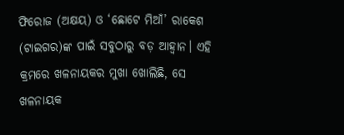ଫିରୋଜ (ଅକ୍ଷୟ) ଓ ‘ଛୋଟେ ମିଆଁ’ ରାକେଶ (ଟାଇଗର)ଙ୍କ ପାଇଁ ସବୁଠାରୁ ବଡ଼ ଆହ୍ବାନ। ଏହି କ୍ରମରେ ଖଳନାୟକର ମୁଖା ଖୋଲିଛି, ସେ ଖଳନାୟକ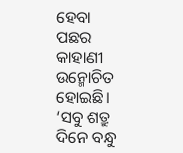ହେବା ପଛର କାହାଣୀ ଉନ୍ମୋଚିତ ହୋଇଛି। ‘ସବୁ ଶତ୍ରୁ ଦିନେ ବନ୍ଧୁ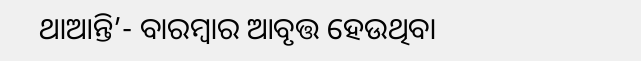ଥାଆନ୍ତି’- ବାରମ୍ବାର ଆବୃତ୍ତ ହେଉଥିବା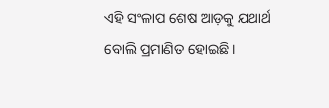ଏହି ସଂଳାପ ଶେଷ ଆଡ଼କୁ ଯଥାର୍ଥ ବୋଲି ପ୍ରମାଣିତ ହୋଇଛି।